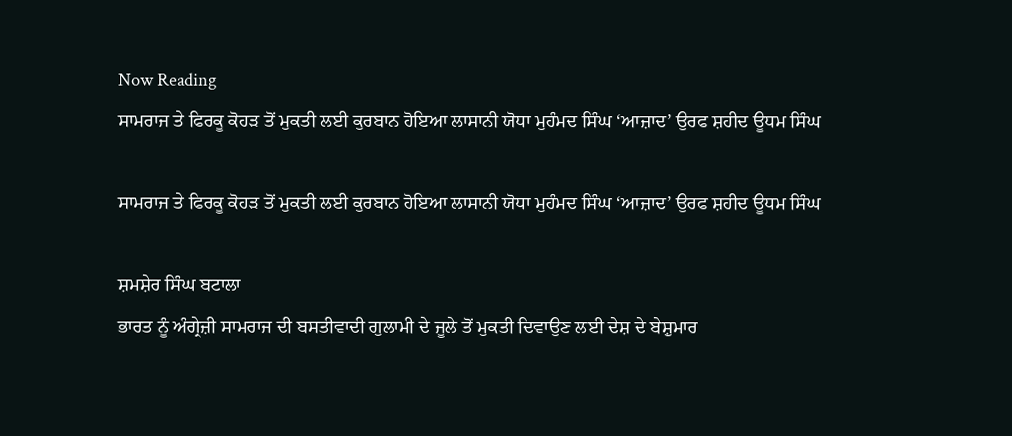Now Reading
ਸਾਮਰਾਜ ਤੇ ਫਿਰਕੂ ਕੋਹੜ ਤੋਂ ਮੁਕਤੀ ਲਈ ਕੁਰਬਾਨ ਹੋਇਆ ਲਾਸਾਨੀ ਯੋਧਾ ਮੁਹੰਮਦ ਸਿੰਘ ‘ਆਜ਼ਾਦ’ ਉਰਫ ਸ਼ਹੀਦ ਊਧਮ ਸਿੰਘ

ਸਾਮਰਾਜ ਤੇ ਫਿਰਕੂ ਕੋਹੜ ਤੋਂ ਮੁਕਤੀ ਲਈ ਕੁਰਬਾਨ ਹੋਇਆ ਲਾਸਾਨੀ ਯੋਧਾ ਮੁਹੰਮਦ ਸਿੰਘ ‘ਆਜ਼ਾਦ’ ਉਰਫ ਸ਼ਹੀਦ ਊਧਮ ਸਿੰਘ

ਸ਼ਮਸ਼ੇਰ ਸਿੰਘ ਬਟਾਲਾ
ਭਾਰਤ ਨੂੰ ਅੰਗ੍ਰੇਜ਼ੀ ਸਾਮਰਾਜ ਦੀ ਬਸਤੀਵਾਦੀ ਗੁਲਾਮੀ ਦੇ ਜੂਲੇ ਤੋਂ ਮੁਕਤੀ ਦਿਵਾਉਣ ਲਈ ਦੇਸ਼ ਦੇ ਬੇਸ਼ੁਮਾਰ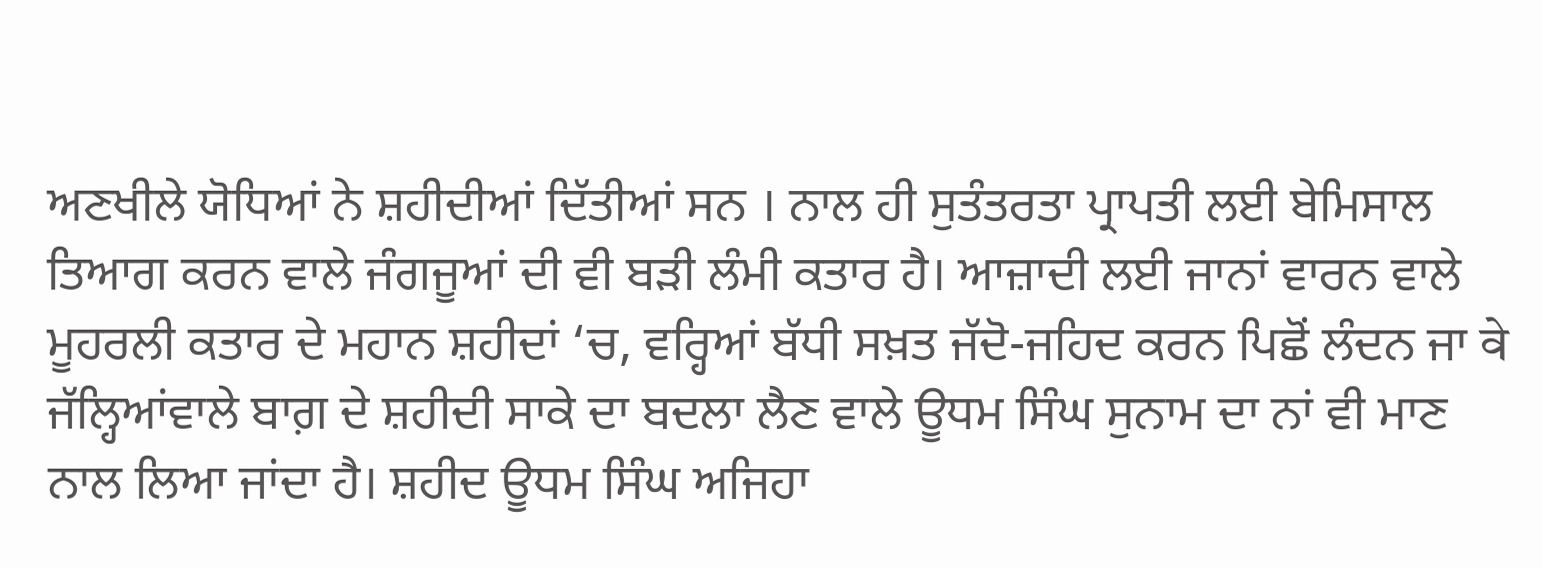ਅਣਖੀਲੇ ਯੋਧਿਆਂ ਨੇ ਸ਼ਹੀਦੀਆਂ ਦਿੱਤੀਆਂ ਸਨ । ਨਾਲ ਹੀ ਸੁਤੰਤਰਤਾ ਪ੍ਰਾਪਤੀ ਲਈ ਬੇਮਿਸਾਲ ਤਿਆਗ ਕਰਨ ਵਾਲੇ ਜੰਗਜੂਆਂ ਦੀ ਵੀ ਬੜੀ ਲੰਮੀ ਕਤਾਰ ਹੈ। ਆਜ਼ਾਦੀ ਲਈ ਜਾਨਾਂ ਵਾਰਨ ਵਾਲੇ ਮੂਹਰਲੀ ਕਤਾਰ ਦੇ ਮਹਾਨ ਸ਼ਹੀਦਾਂ ‘ਚ, ਵਰ੍ਹਿਆਂ ਬੱਧੀ ਸਖ਼ਤ ਜੱਦੋ-ਜਹਿਦ ਕਰਨ ਪਿਛੋਂ ਲੰਦਨ ਜਾ वे ਜੱਲ੍ਹਿਆਂਵਾਲੇ ਬਾਗ਼ ਦੇ ਸ਼ਹੀਦੀ ਸਾਕੇ ਦਾ ਬਦਲਾ ਲੈਣ ਵਾਲੇ ਊਧਮ ਸਿੰਘ ਸੁਨਾਮ ਦਾ ਨਾਂ ਵੀ ਮਾਣ ਨਾਲ ਲਿਆ ਜਾਂਦਾ ਹੈ। ਸ਼ਹੀਦ ਊਧਮ ਸਿੰਘ ਅਜਿਹਾ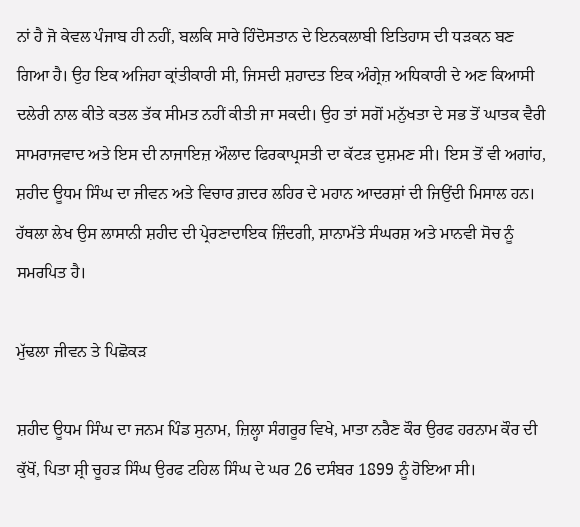ਨਾਂ ਹੈ ਜੋ ਕੇਵਲ ਪੰਜਾਬ ਹੀ ਨਹੀਂ, ਬਲਕਿ ਸਾਰੇ ਹਿੰਦੋਸਤਾਨ ਦੇ ਇਨਕਲਾਬੀ ਇਤਿਹਾਸ ਦੀ ਧੜਕਨ ਬਣ ਗਿਆ ਹੈ। ਉਹ ਇਕ ਅਜਿਹਾ ਕ੍ਰਾਂਤੀਕਾਰੀ ਸੀ, ਜਿਸਦੀ ਸ਼ਹਾਦਤ ਇਕ ਅੰਗ੍ਰੇਜ਼ ਅਧਿਕਾਰੀ ਦੇ ਅਣ ਕਿਆਸੀ ਦਲੇਰੀ ਨਾਲ ਕੀਤੇ ਕਤਲ ਤੱਕ ਸੀਮਤ ਨਹੀਂ ਕੀਤੀ ਜਾ ਸਕਦੀ। ਉਹ ਤਾਂ ਸਗੋਂ ਮਨੁੱਖਤਾ ਦੇ ਸਭ ਤੋਂ ਘਾਤਕ ਵੈਰੀ ਸਾਮਰਾਜਵਾਦ ਅਤੇ ਇਸ ਦੀ ਨਾਜਾਇਜ਼ ਔਲਾਦ ਫਿਰਕਾਪ੍ਰਸਤੀ ਦਾ ਕੱਟੜ ਦੁਸ਼ਮਣ ਸੀ। ਇਸ ਤੋਂ ਵੀ ਅਗਾਂਹ, ਸ਼ਹੀਦ ਊਧਮ ਸਿੰਘ ਦਾ ਜੀਵਨ ਅਤੇ ਵਿਚਾਰ ਗ਼ਦਰ ਲਹਿਰ ਦੇ ਮਹਾਨ ਆਦਰਸ਼ਾਂ ਦੀ ਜਿਉਂਦੀ ਮਿਸਾਲ ਹਨ। ਹੱਥਲਾ ਲੇਖ ਉਸ ਲਾਸਾਨੀ ਸ਼ਹੀਦ ਦੀ ਪ੍ਰੇਰਣਾਦਾਇਕ ਜ਼ਿੰਦਗੀ, ਸ਼ਾਨਾਮੱਤੇ ਸੰਘਰਸ਼ ਅਤੇ ਮਾਨਵੀ ਸੋਚ ਨੂੰ ਸਮਰਪਿਤ ਹੈ।

ਮੁੱਢਲਾ ਜੀਵਨ ਤੇ ਪਿਛੋਕੜ

ਸ਼ਹੀਦ ਊਧਮ ਸਿੰਘ ਦਾ ਜਨਮ ਪਿੰਡ ਸੁਨਾਮ, ਜ਼ਿਲ੍ਹਾ ਸੰਗਰੂਰ ਵਿਖੇ, ਮਾਤਾ ਨਰੈਣ ਕੌਰ ਉਰਫ ਹਰਨਾਮ ਕੌਰ ਦੀ ਕੁੱਖੋਂ, ਪਿਤਾ ਸ਼੍ਰੀ ਚੂਹੜ ਸਿੰਘ ਉਰਫ ਟਹਿਲ ਸਿੰਘ ਦੇ ਘਰ 26 ਦਸੰਬਰ 1899 ਨੂੰ ਹੋਇਆ ਸੀ।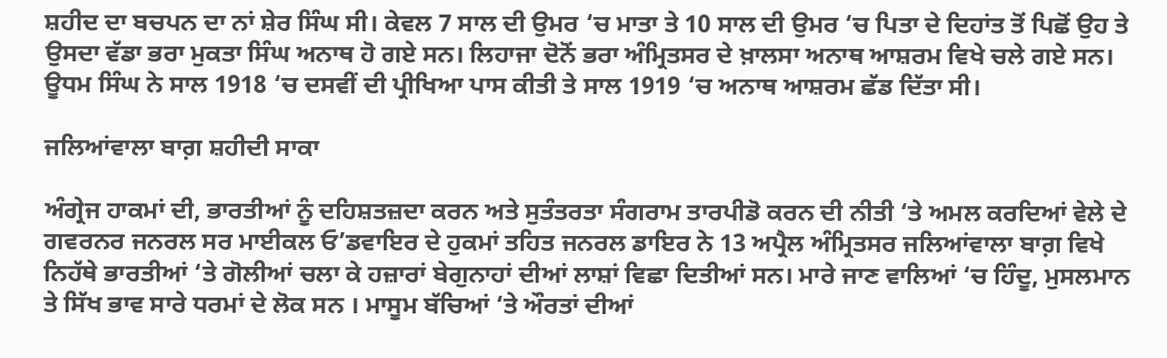ਸ਼ਹੀਦ ਦਾ ਬਚਪਨ ਦਾ ਨਾਂ ਸ਼ੇਰ ਸਿੰਘ ਸੀ। ਕੇਵਲ 7 ਸਾਲ ਦੀ ਉਮਰ ‘ਚ ਮਾਤਾ ਤੇ 10 ਸਾਲ ਦੀ ਉਮਰ ‘ਚ ਪਿਤਾ ਦੇ ਦਿਹਾਂਤ ਤੋਂ ਪਿਛੋਂ ਉਹ ਤੇ ਉਸਦਾ ਵੱਡਾ ਭਰਾ ਮੁਕਤਾ ਸਿੰਘ ਅਨਾਥ ਹੋ ਗਏ ਸਨ। ਲਿਹਾਜਾ ਦੋਨੋਂ ਭਰਾ ਅੰਮ੍ਰਿਤਸਰ ਦੇ ਖ਼ਾਲਸਾ ਅਨਾਥ ਆਸ਼ਰਮ ਵਿਖੇ ਚਲੇ ਗਏ ਸਨ। ਊਧਮ ਸਿੰਘ ਨੇ ਸਾਲ 1918 ‘ਚ ਦਸਵੀਂ ਦੀ ਪ੍ਰੀਖਿਆ ਪਾਸ ਕੀਤੀ ਤੇ ਸਾਲ 1919 ‘ਚ ਅਨਾਥ ਆਸ਼ਰਮ ਛੱਡ ਦਿੱਤਾ ਸੀ।

ਜਲਿਆਂਵਾਲਾ ਬਾਗ਼ ਸ਼ਹੀਦੀ ਸਾਕਾ

ਅੰਗ੍ਰੇਜ ਹਾਕਮਾਂ ਦੀ, ਭਾਰਤੀਆਂ ਨੂੰ ਦਹਿਸ਼ਤਜ਼ਦਾ ਕਰਨ ਅਤੇ ਸੁਤੰਤਰਤਾ ਸੰਗਰਾਮ ਤਾਰਪੀਡੋ ਕਰਨ ਦੀ ਨੀਤੀ ‘ਤੇ ਅਮਲ ਕਰਦਿਆਂ ਵੇਲੇ ਦੇ ਗਵਰਨਰ ਜਨਰਲ ਸਰ ਮਾਈਕਲ ਓ’ਡਵਾਇਰ ਦੇ ਹੁਕਮਾਂ ਤਹਿਤ ਜਨਰਲ ਡਾਇਰ ਨੇ 13 ਅਪ੍ਰੈਲ ਅੰਮ੍ਰਿਤਸਰ ਜਲਿਆਂਵਾਲਾ ਬਾਗ਼ ਵਿਖੇ ਨਿਹੱਥੇ ਭਾਰਤੀਆਂ ‘ਤੇ ਗੋਲੀਆਂ ਚਲਾ ਕੇ ਹਜ਼ਾਰਾਂ ਬੇਗੁਨਾਹਾਂ ਦੀਆਂ ਲਾਸ਼ਾਂ ਵਿਛਾ ਦਿਤੀਆਂ ਸਨ। ਮਾਰੇ ਜਾਣ ਵਾਲਿਆਂ ‘ਚ ਹਿੰਦੂ, ਮੁਸਲਮਾਨ ਤੇ ਸਿੱਖ ਭਾਵ ਸਾਰੇ ਧਰਮਾਂ ਦੇ ਲੋਕ ਸਨ । ਮਾਸੂਮ ਬੱਚਿਆਂ ‘ਤੇ ਔਰਤਾਂ ਦੀਆਂ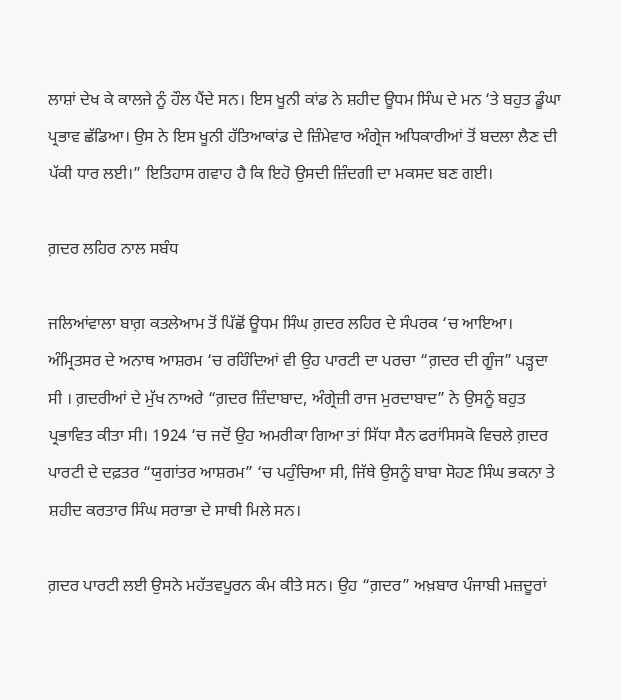ਲਾਸ਼ਾਂ ਦੇਖ ਕੇ ਕਾਲਜੇ ਨੂੰ ਹੌਲ ਪੈਂਦੇ ਸਨ। ਇਸ ਖੂਨੀ ਕਾਂਡ ਨੇ ਸ਼ਹੀਦ ਊਧਮ ਸਿੰਘ ਦੇ ਮਨ ‘ਤੇ ਬਹੁਤ ਡੂੰਘਾ ਪ੍ਰਭਾਵ ਛੱਡਿਆ। ਉਸ ਨੇ ਇਸ ਖੂਨੀ ਹੱਤਿਆਕਾਂਡ ਦੇ ਜ਼ਿੰਮੇਵਾਰ ਅੰਗ੍ਰੇਜ ਅਧਿਕਾਰੀਆਂ ਤੋਂ ਬਦਲਾ ਲੈਣ ਦੀ ਪੱਕੀ ਧਾਰ ਲਈ।” ਇਤਿਹਾਸ ਗਵਾਹ ਹੈ ਕਿ ਇਹੋ ਉਸਦੀ ਜ਼ਿੰਦਗੀ ਦਾ ਮਕਸਦ ਬਣ ਗਈ।

ਗ਼ਦਰ ਲਹਿਰ ਨਾਲ ਸਬੰਧ

ਜਲਿਆਂਵਾਲਾ ਬਾਗ਼ ਕਤਲੇਆਮ ਤੋਂ ਪਿੱਛੋਂ ਊਧਮ ਸਿੰਘ ਗ਼ਦਰ ਲਹਿਰ ਦੇ ਸੰਪਰਕ ‘ਚ ਆਇਆ। ਅੰਮ੍ਰਿਤਸਰ ਦੇ ਅਨਾਥ ਆਸ਼ਰਮ ‘ਚ ਰਹਿੰਦਿਆਂ ਵੀ ਉਹ ਪਾਰਟੀ ਦਾ ਪਰਚਾ “ਗ਼ਦਰ ਦੀ ਗੂੰਜ” ਪੜ੍ਹਦਾ ਸੀ । ਗ਼ਦਰੀਆਂ ਦੇ ਮੁੱਖ ਨਾਅਰੇ “ਗ਼ਦਰ ਜ਼ਿੰਦਾਬਾਦ, ਅੰਗ੍ਰੇਜ਼ੀ ਰਾਜ ਮੁਰਦਾਬਾਦ” ਨੇ ਉਸਨੂੰ ਬਹੁਤ ਪ੍ਰਭਾਵਿਤ ਕੀਤਾ ਸੀ। 1924 ‘ਚ ਜਦੋਂ ਉਹ ਅਮਰੀਕਾ ਗਿਆ ਤਾਂ ਸਿੱਧਾ ਸੈਨ ਫਰਾਂਸਿਸਕੋ ਵਿਚਲੇ ਗ਼ਦਰ ਪਾਰਟੀ ਦੇ ਦਫ਼ਤਰ “ਯੁਗਾਂਤਰ ਆਸ਼ਰਮ” ‘ਚ ਪਹੁੰਚਿਆ ਸੀ, ਜਿੱਥੇ ਉਸਨੂੰ ਬਾਬਾ ਸੋਹਣ ਸਿੰਘ ਭਕਨਾ ਤੇ ਸ਼ਹੀਦ ਕਰਤਾਰ ਸਿੰਘ ਸਰਾਭਾ ਦੇ ਸਾਥੀ ਮਿਲੇ ਸਨ।

ਗ਼ਦਰ ਪਾਰਟੀ ਲਈ ਉਸਨੇ ਮਹੱਤਵਪੂਰਨ ਕੰਮ ਕੀਤੇ ਸਨ। ਉਹ “ਗ਼ਦਰ” ਅਖ਼ਬਾਰ ਪੰਜਾਬੀ ਮਜ਼ਦੂਰਾਂ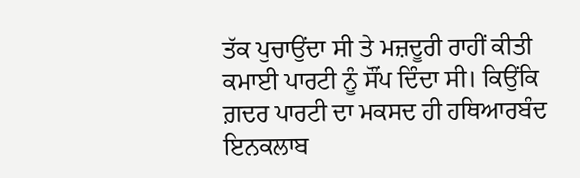ਤੱਕ ਪੁਚਾਉਂਦਾ ਸੀ ਤੇ ਮਜ਼ਦੂਰੀ ਰਾਹੀਂ ਕੀਤੀ ਕਮਾਈ ਪਾਰਟੀ ਨੂੰ ਸੌਂਪ ਦਿੰਦਾ ਸੀ। ਕਿਉਂਕਿ ਗ਼ਦਰ ਪਾਰਟੀ ਦਾ ਮਕਸਦ ਹੀ ਹਥਿਆਰਬੰਦ ਇਨਕਲਾਬ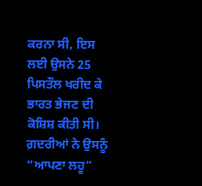ਕਰਨਾ ਸੀ, ਇਸ ਲਈ ਉਸਨੇ 25 ਪਿਸਤੌਲ ਖਰੀਦ ਕੇ ਭਾਰਤ ਭੇਜਣ ਦੀ ਕੋਸ਼ਿਸ਼ ਕੀਤੀ ਸੀ। ਗ਼ਦਰੀਆਂ ਨੇ ਉਸਨੂੰ “ਆਪਣਾ ਲਹੂ”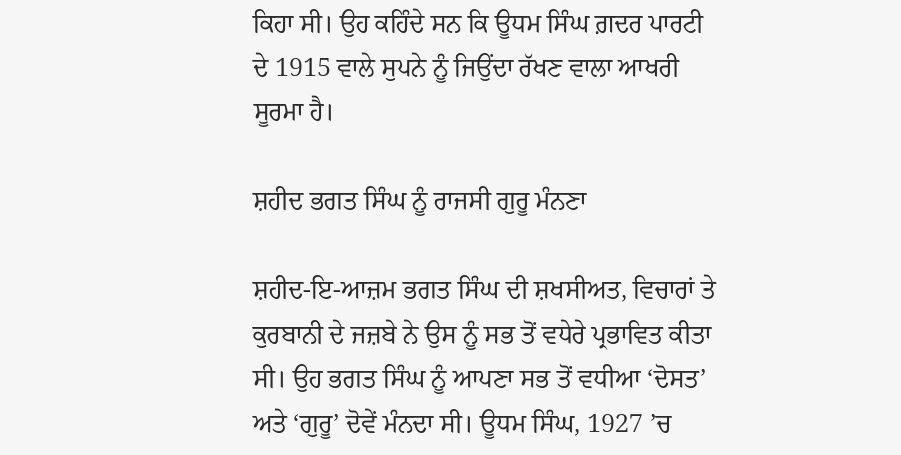ਕਿਹਾ ਸੀ। ਉਹ ਕਹਿੰਦੇ ਸਨ ਕਿ ਊਧਮ ਸਿੰਘ ਗ਼ਦਰ ਪਾਰਟੀ ਦੇ 1915 ਵਾਲੇ ਸੁਪਨੇ ਨੂੰ ਜਿਉਂਦਾ ਰੱਖਣ ਵਾਲਾ ਆਖਰੀ ਸੂਰਮਾ ਹੈ।

ਸ਼ਹੀਦ ਭਗਤ ਸਿੰਘ ਨੂੰ ਰਾਜਸੀ ਗੁਰੂ ਮੰਨਣਾ

ਸ਼ਹੀਦ-ਇ-ਆਜ਼ਮ ਭਗਤ ਸਿੰਘ ਦੀ ਸ਼ਖਸੀਅਤ, ਵਿਚਾਰਾਂ ਤੇ ਕੁਰਬਾਨੀ ਦੇ ਜਜ਼ਬੇ ਨੇ ਉਸ ਨੂੰ ਸਭ ਤੋਂ ਵਧੇਰੇ ਪ੍ਰਭਾਵਿਤ ਕੀਤਾ ਸੀ। ਉਹ ਭਗਤ ਸਿੰਘ ਨੂੰ ਆਪਣਾ ਸਭ ਤੋਂ ਵਧੀਆ ‘ਦੋਸਤ’ ਅਤੇ ‘ਗੁਰੂ’ ਦੋਵੇਂ ਮੰਨਦਾ ਸੀ। ਊਧਮ ਸਿੰਘ, 1927 ’ਚ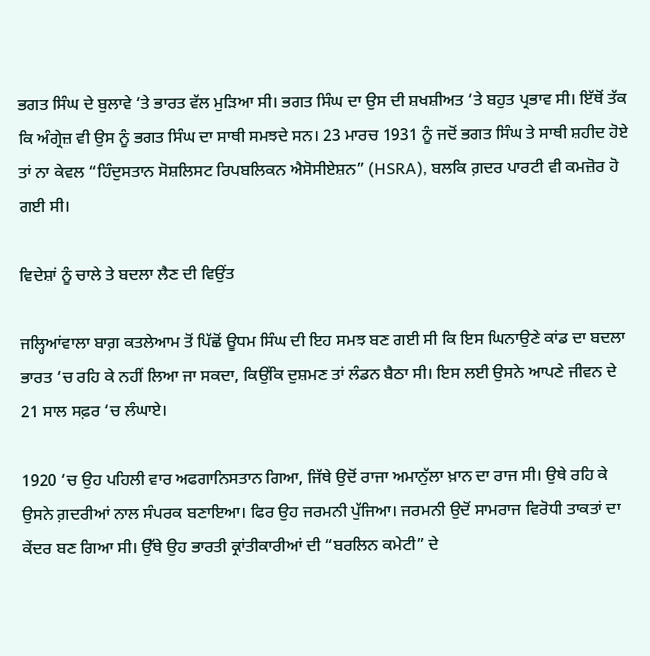ਭਗਤ ਸਿੰਘ ਦੇ ਬੁਲਾਵੇ ‘ਤੇ ਭਾਰਤ ਵੱਲ ਮੁੜਿਆ ਸੀ। ਭਗਤ ਸਿੰਘ ਦਾ ਉਸ ਦੀ ਸ਼ਖਸ਼ੀਅਤ ‘ਤੇ ਬਹੁਤ ਪ੍ਰਭਾਵ ਸੀ। ਇੱਥੋਂ ਤੱਕ ਕਿ ਅੰਗ੍ਰੇਜ਼ ਵੀ ਉਸ ਨੂੰ ਭਗਤ ਸਿੰਘ ਦਾ ਸਾਥੀ ਸਮਝਦੇ ਸਨ। 23 ਮਾਰਚ 1931 ਨੂੰ ਜਦੋਂ ਭਗਤ ਸਿੰਘ ਤੇ ਸਾਥੀ ਸ਼ਹੀਦ ਹੋਏ ਤਾਂ ਨਾ ਕੇਵਲ “ਹਿੰਦੁਸਤਾਨ ਸੋਸ਼ਲਿਸਟ ਰਿਪਬਲਿਕਨ ਐਸੋਸੀਏਸ਼ਨ” (HSRA), ਬਲਕਿ ਗ਼ਦਰ ਪਾਰਟੀ ਵੀ ਕਮਜ਼ੋਰ ਹੋ ਗਈ ਸੀ।

ਵਿਦੇਸ਼ਾਂ ਨੂੰ ਚਾਲੇ ਤੇ ਬਦਲਾ ਲੈਣ ਦੀ ਵਿਉਂਤ

ਜਲ੍ਹਿਆਂਵਾਲਾ ਬਾਗ਼ ਕਤਲੇਆਮ ਤੋਂ ਪਿੱਛੋਂ ਊਧਮ ਸਿੰਘ ਦੀ ਇਹ ਸਮਝ ਬਣ ਗਈ ਸੀ ਕਿ ਇਸ ਘਿਨਾਉਣੇ ਕਾਂਡ ਦਾ ਬਦਲਾ ਭਾਰਤ ‘ਚ ਰਹਿ ਕੇ ਨਹੀਂ ਲਿਆ ਜਾ ਸਕਦਾ, ਕਿਉਂਕਿ ਦੁਸ਼ਮਣ ਤਾਂ ਲੰਡਨ ਬੈਠਾ ਸੀ। ਇਸ ਲਈ ਉਸਨੇ ਆਪਣੇ ਜੀਵਨ ਦੇ 21 ਸਾਲ ਸਫ਼ਰ ‘ਚ ਲੰਘਾਏ।

1920 ‘ਚ ਉਹ ਪਹਿਲੀ ਵਾਰ ਅਫਗਾਨਿਸਤਾਨ ਗਿਆ, ਜਿੱਥੇ ਉਦੋਂ ਰਾਜਾ ਅਮਾਨੁੱਲਾ ਖ਼ਾਨ ਦਾ ਰਾਜ ਸੀ। ਉਥੇ ਰਹਿ ਕੇ ਉਸਨੇ ਗ਼ਦਰੀਆਂ ਨਾਲ ਸੰਪਰਕ ਬਣਾਇਆ। ਫਿਰ ਉਹ ਜਰਮਨੀ ਪੁੱਜਿਆ। ਜਰਮਨੀ ਉਦੋਂ ਸਾਮਰਾਜ ਵਿਰੋਧੀ ਤਾਕਤਾਂ ਦਾ ਕੇਂਦਰ ਬਣ ਗਿਆ ਸੀ। ਉੱਥੇ ਉਹ ਭਾਰਤੀ ਕ੍ਰਾਂਤੀਕਾਰੀਆਂ ਦੀ “ਬਰਲਿਨ ਕਮੇਟੀ” ਦੇ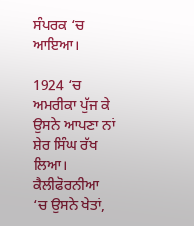ਸੰਪਰਕ ‘ਚ ਆਇਆ।

1924 ‘ਚ ਅਮਰੀਕਾ ਪੁੱਜ ਕੇ ਉਸਨੇ ਆਪਣਾ ਨਾਂ ਸ਼ੇਰ ਸਿੰਘ ਰੱਖ ਲਿਆ। ਕੈਲੀਫੋਰਨੀਆ ‘ਚ ਉਸਨੇ ਖੇਤਾਂ,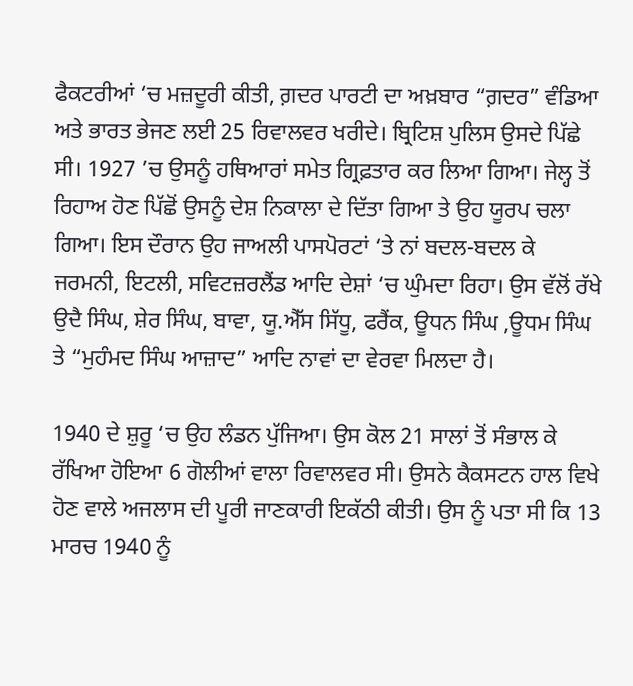ਫੈਕਟਰੀਆਂ ‘ਚ ਮਜ਼ਦੂਰੀ ਕੀਤੀ, ਗ਼ਦਰ ਪਾਰਟੀ ਦਾ ਅਖ਼ਬਾਰ “ਗ਼ਦਰ” ਵੰਡਿਆ ਅਤੇ ਭਾਰਤ ਭੇਜਣ ਲਈ 25 ਰਿਵਾਲਵਰ ਖਰੀਦੇ। ਬ੍ਰਿਟਿਸ਼ ਪੁਲਿਸ ਉਸਦੇ ਪਿੱਛੇ ਸੀ। 1927 ’ਚ ਉਸਨੂੰ ਹਥਿਆਰਾਂ ਸਮੇਤ ਗ੍ਰਿਫ਼ਤਾਰ ਕਰ ਲਿਆ ਗਿਆ। ਜੇਲ੍ਹ ਤੋਂ ਰਿਹਾਅ ਹੋਣ ਪਿੱਛੋਂ ਉਸਨੂੰ ਦੇਸ਼ ਨਿਕਾਲਾ ਦੇ ਦਿੱਤਾ ਗਿਆ ਤੇ ਉਹ ਯੂਰਪ ਚਲਾ ਗਿਆ। ਇਸ ਦੌਰਾਨ ਉਹ ਜਾਅਲੀ ਪਾਸਪੋਰਟਾਂ ‘ਤੇ ਨਾਂ ਬਦਲ-ਬਦਲ ਕੇ ਜਰਮਨੀ, ਇਟਲੀ, ਸਵਿਟਜ਼ਰਲੈਂਡ ਆਦਿ ਦੇਸ਼ਾਂ ‘ਚ ਘੁੰਮਦਾ ਰਿਹਾ। ਉਸ ਵੱਲੋਂ ਰੱਖੇ ਉਦੈ ਸਿੰਘ, ਸ਼ੇਰ ਸਿੰਘ, ਬਾਵਾ, ਯੂ.ਐੱਸ ਸਿੱਧੂ, ਫਰੈਂਕ, ਊਧਨ ਸਿੰਘ ,ਊਧਮ ਸਿੰਘ ਤੇ “ਮੁਹੰਮਦ ਸਿੰਘ ਆਜ਼ਾਦ” ਆਦਿ ਨਾਵਾਂ ਦਾ ਵੇਰਵਾ ਮਿਲਦਾ ਹੈ।

1940 ਦੇ ਸ਼ੁਰੂ ‘ਚ ਉਹ ਲੰਡਨ ਪੁੱਜਿਆ। ਉਸ ਕੋਲ 21 ਸਾਲਾਂ ਤੋਂ ਸੰਭਾਲ ਕੇ ਰੱਖਿਆ ਹੋਇਆ 6 ਗੋਲੀਆਂ ਵਾਲਾ ਰਿਵਾਲਵਰ ਸੀ। ਉਸਨੇ ਕੈਕਸਟਨ ਹਾਲ ਵਿਖੇ ਹੋਣ ਵਾਲੇ ਅਜਲਾਸ ਦੀ ਪੂਰੀ ਜਾਣਕਾਰੀ ਇਕੱਠੀ ਕੀਤੀ। ਉਸ ਨੂੰ ਪਤਾ ਸੀ ਕਿ 13 ਮਾਰਚ 1940 ਨੂੰ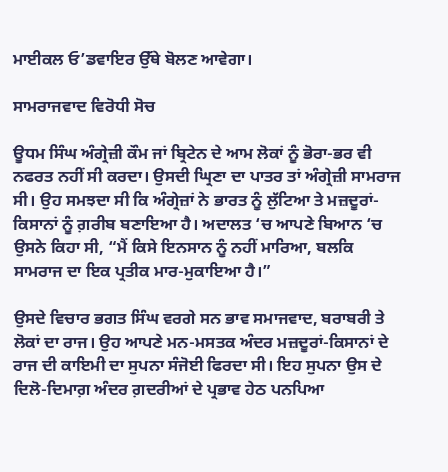ਮਾਈਕਲ ਓ’ਡਵਾਇਰ ਉੱਥੇ ਬੋਲਣ ਆਵੇਗਾ।

ਸਾਮਰਾਜਵਾਦ ਵਿਰੋਧੀ ਸੋਚ

ਊਧਮ ਸਿੰਘ ਅੰਗ੍ਰੇਜ਼ੀ ਕੌਮ ਜਾਂ ਬ੍ਰਿਟੇਨ ਦੇ ਆਮ ਲੋਕਾਂ ਨੂੰ ਭੋਰਾ-ਭਰ ਵੀ ਨਫਰਤ ਨਹੀਂ ਸੀ ਕਰਦਾ। ਉਸਦੀ ਘ੍ਰਿਣਾ ਦਾ ਪਾਤਰ ਤਾਂ ਅੰਗ੍ਰੇਜ਼ੀ ਸਾਮਰਾਜ ਸੀ। ਉਹ ਸਮਝਦਾ ਸੀ ਕਿ ਅੰਗ੍ਰੇਜ਼ਾਂ ਨੇ ਭਾਰਤ ਨੂੰ ਲੁੱਟਿਆ ਤੇ ਮਜ਼ਦੂਰਾਂ-ਕਿਸਾਨਾਂ ਨੂੰ ਗ਼ਰੀਬ ਬਣਾਇਆ ਹੈ। ਅਦਾਲਤ ‘ਚ ਆਪਣੇ ਬਿਆਨ ‘ਚ ਉਸਨੇ ਕਿਹਾ ਸੀ, “ਮੈਂ ਕਿਸੇ ਇਨਸਾਨ ਨੂੰ ਨਹੀਂ ਮਾਰਿਆ, ਬਲਕਿ ਸਾਮਰਾਜ ਦਾ ਇਕ ਪ੍ਰਤੀਕ ਮਾਰ-ਮੁਕਾਇਆ ਹੈ।”

ਉਸਦੇ ਵਿਚਾਰ ਭਗਤ ਸਿੰਘ ਵਰਗੇ ਸਨ ਭਾਵ ਸਮਾਜਵਾਦ, ਬਰਾਬਰੀ ਤੇ ਲੋਕਾਂ ਦਾ ਰਾਜ। ਉਹ ਆਪਣੇ ਮਨ-ਮਸਤਕ ਅੰਦਰ ਮਜ਼ਦੂਰਾਂ-ਕਿਸਾਨਾਂ ਦੇ ਰਾਜ ਦੀ ਕਾਇਮੀ ਦਾ ਸੁਪਨਾ ਸੰਜੋਈ ਫਿਰਦਾ ਸੀ। ਇਹ ਸੁਪਨਾ ਉਸ ਦੇ ਦਿਲੋ-ਦਿਮਾਗ਼ ਅੰਦਰ ਗ਼ਦਰੀਆਂ ਦੇ ਪ੍ਰਭਾਵ ਹੇਠ ਪਨਪਿਆ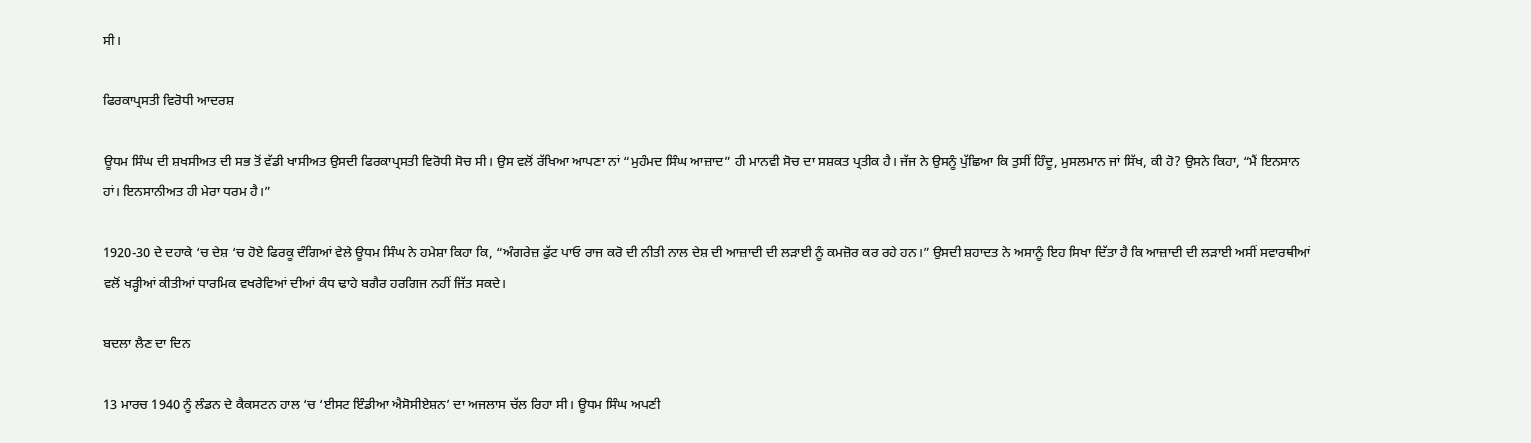ਸੀ।

ਫਿਰਕਾਪ੍ਰਸਤੀ ਵਿਰੋਧੀ ਆਦਰਸ਼

ਊਧਮ ਸਿੰਘ ਦੀ ਸ਼ਖਸੀਅਤ ਦੀ ਸਭ ਤੋਂ ਵੱਡੀ ਖਾਸੀਅਤ ਉਸਦੀ ਫਿਰਕਾਪ੍ਰਸਤੀ ਵਿਰੋਧੀ ਸੋਚ ਸੀ। ਉਸ ਵਲੋਂ ਰੱਖਿਆ ਆਪਣਾ ਨਾਂ “ਮੁਹੰਮਦ ਸਿੰਘ ਆਜ਼ਾਦ” ਹੀ ਮਾਨਵੀ ਸੋਚ ਦਾ ਸਸ਼ਕਤ ਪ੍ਰਤੀਕ ਹੈ। ਜੱਜ ਨੇ ਉਸਨੂੰ ਪੁੱਛਿਆ ਕਿ ਤੁਸੀਂ ਹਿੰਦੂ, ਮੁਸਲਮਾਨ ਜਾਂ ਸਿੱਖ, ਕੀ ਹੋ? ਉਸਨੇ ਕਿਹਾ, “ਮੈਂ ਇਨਸਾਨ ਹਾਂ। ਇਨਸਾਨੀਅਤ ਹੀ ਮੇਰਾ ਧਰਮ ਹੈ।”

1920-30 ਦੇ ਦਹਾਕੇ ‘ਚ ਦੇਸ਼ ‘ਚ ਹੋਏ ਫਿਰਕੂ ਦੰਗਿਆਂ ਵੇਲੇ ਊਧਮ ਸਿੰਘ ਨੇ ਹਮੇਸ਼ਾ ਕਿਹਾ ਕਿ, “ਅੰਗਰੇਜ਼ ਫੁੱਟ ਪਾਓ ਰਾਜ ਕਰੋ ਦੀ ਨੀਤੀ ਨਾਲ ਦੇਸ਼ ਦੀ ਆਜ਼ਾਦੀ ਦੀ ਲੜਾਈ ਨੂੰ ਕਮਜ਼ੋਰ ਕਰ ਰਹੇ ਹਨ।” ਉਸਦੀ ਸ਼ਹਾਦਤ ਨੇ ਅਸਾਨੂੰ ਇਹ ਸਿਖਾ ਦਿੱਤਾ ਹੈ ਕਿ ਆਜ਼ਾਦੀ ਦੀ ਲੜਾਈ ਅਸੀਂ ਸਵਾਰਥੀਆਂ ਵਲੋਂ ਖੜ੍ਹੀਆਂ ਕੀਤੀਆਂ ਧਾਰਮਿਕ ਵਖਰੇਵਿਆਂ ਦੀਆਂ ਕੰਧ ਢਾਹੇ ਬਗੈਰ ਹਰਗਿਜ ਨਹੀਂ ਜਿੱਤ ਸਕਦੇ।

ਬਦਲਾ ਲੈਣ ਦਾ ਦਿਨ

13 ਮਾਰਚ 1940 ਨੂੰ ਲੰਡਨ ਦੇ ਕੈਕਸਟਨ ਹਾਲ ‘ਚ ‘ਈਸਟ ਇੰਡੀਆ ਐਸੋਸੀਏਸ਼ਨ’ ਦਾ ਅਜਲਾਸ ਚੱਲ ਰਿਹਾ ਸੀ। ਊਧਮ ਸਿੰਘ ਅਪਣੀ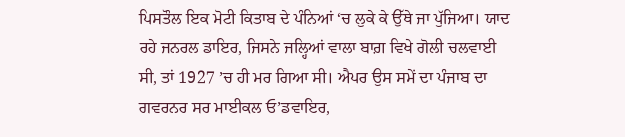ਪਿਸਤੌਲ ਇਕ ਮੋਟੀ ਕਿਤਾਬ ਦੇ ਪੰਨਿਆਂ ‘ਚ ਲੁਕੇ ਕੇ ਉੱਥੇ ਜਾ ਪੁੱਜਿਆ। ਯਾਦ ਰਹੇ ਜਨਰਲ ਡਾਇਰ, ਜਿਸਨੇ ਜਲ੍ਹਿਆਂ ਵਾਲਾ ਬਾਗ਼ ਵਿਖੇ ਗੋਲੀ ਚਲਵਾਈ ਸੀ, ਤਾਂ 1927 ’ਚ ਹੀ ਮਰ ਗਿਆ ਸੀ। ਐਪਰ ਉਸ ਸਮੇਂ ਦਾ ਪੰਜਾਬ ਦਾ ਗਵਰਨਰ ਸਰ ਮਾਈਕਲ ਓ’ਡਵਾਇਰ,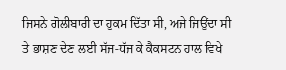ਜਿਸਨੇ ਗੋਲੀਬਾਰੀ ਦਾ ਹੁਕਮ ਦਿੱਤਾ ਸੀ, ਅਜੇ ਜਿਉਂਦਾ ਸੀ ਤੇ ਭਾਸ਼ਣ ਦੇਣ ਲਈ ਸੱਜ-ਧੱਜ ਕੇ ਕੈਕਸਟਨ ਹਾਲ ਵਿਖੇ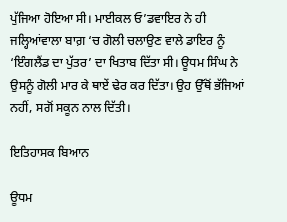ਪੁੱਜਿਆ ਹੋਇਆ ਸੀ। ਮਾਈਕਲ ਓ’ਡਵਾਇਰ ਨੇ ਹੀ ਜਲ੍ਹਿਆਂਵਾਲਾ ਬਾਗ਼ ‘ਚ ਗੋਲੀ ਚਲਾਉਣ ਵਾਲੇ ਡਾਇਰ ਨੂੰ ‘ਇੰਗਲੈਂਡ ਦਾ ਪੁੱਤਰ’ ਦਾ ਖਿਤਾਬ ਦਿੱਤਾ ਸੀ। ਊਧਮ ਸਿੰਘ ਨੇ ਉਸਨੂੰ ਗੋਲੀ ਮਾਰ ਕੇ ਥਾਏਂ ਢੇਰ ਕਰ ਦਿੱਤਾ। ਉਹ ਉੱਥੋਂ ਭੱਜਿਆਂ ਨਹੀਂ, ਸਗੋਂ ਸਕੂਨ ਨਾਲ ਦਿੱਤੀ।

ਇਤਿਹਾਸਕ ਬਿਆਨ

ਊਧਮ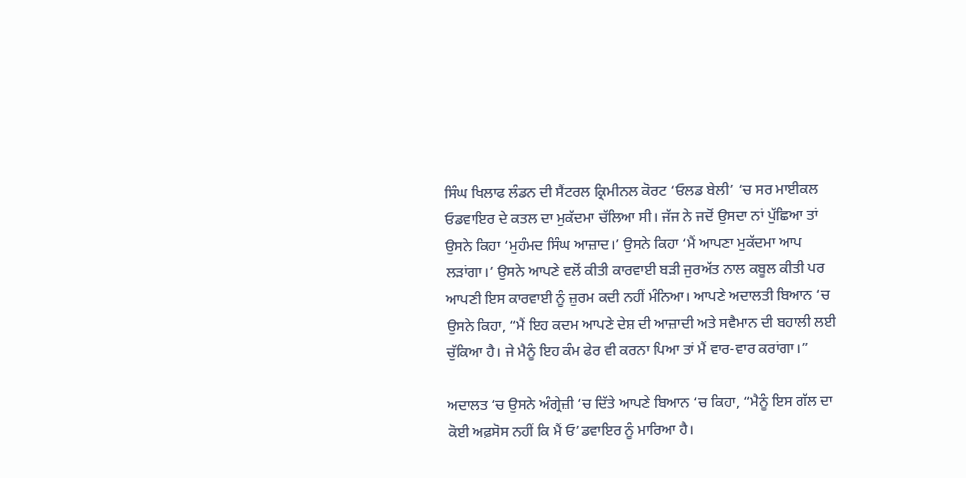ਸਿੰਘ ਖਿਲਾਫ ਲੰਡਨ ਦੀ ਸੈਂਟਰਲ ਕ੍ਰਿਮੀਨਲ ਕੋਰਟ ‘ਓਲਡ ਬੇਲੀ’ ‘ਚ ਸਰ ਮਾਈਕਲ ਓਡਵਾਇਰ ਦੇ ਕਤਲ ਦਾ ਮੁਕੱਦਮਾ ਚੱਲਿਆ ਸੀ। ਜੱਜ ਨੇ ਜਦੋਂ ਉਸਦਾ ਨਾਂ ਪੁੱਛਿਆ ਤਾਂ ਉਸਨੇ ਕਿਹਾ ‘ਮੁਹੰਮਦ ਸਿੰਘ ਆਜ਼ਾਦ।’ ਉਸਨੇ ਕਿਹਾ ‘ਮੈਂ ਆਪਣਾ ਮੁਕੱਦਮਾ ਆਪ ਲੜਾਂਗਾ।’ ਉਸਨੇ ਆਪਣੇ ਵਲੋਂ ਕੀਤੀ ਕਾਰਵਾਈ ਬੜੀ ਜੁਰਅੱਤ ਨਾਲ ਕਬੂਲ ਕੀਤੀ ਪਰ ਆਪਣੀ ਇਸ ਕਾਰਵਾਈ ਨੂੰ ਜ਼ੁਰਮ ਕਦੀ ਨਹੀਂ ਮੰਨਿਆ। ਆਪਣੇ ਅਦਾਲਤੀ ਬਿਆਨ ‘ਚ ਉਸਨੇ ਕਿਹਾ, “ਮੈਂ ਇਹ ਕਦਮ ਆਪਣੇ ਦੇਸ਼ ਦੀ ਆਜ਼ਾਦੀ ਅਤੇ ਸਵੈਮਾਨ ਦੀ ਬਹਾਲੀ ਲਈ ਚੁੱਕਿਆ ਹੈ। ਜੇ ਮੈਨੂੰ ਇਹ ਕੰਮ ਫੇਰ ਵੀ ਕਰਨਾ ਪਿਆ ਤਾਂ ਮੈਂ ਵਾਰ-ਵਾਰ ਕਰਾਂਗਾ।”

ਅਦਾਲਤ ‘ਚ ਉਸਨੇ ਅੰਗ੍ਰੇਜ਼ੀ ‘ਚ ਦਿੱਤੇ ਆਪਣੇ ਬਿਆਨ ‘ਚ ਕਿਹਾ, “ਮੈਨੂੰ ਇਸ ਗੱਲ ਦਾ ਕੋਈ ਅਫ਼ਸੋਸ ਨਹੀਂ ਕਿ ਮੈਂ ਓ’ਡਵਾਇਰ ਨੂੰ ਮਾਰਿਆ ਹੈ।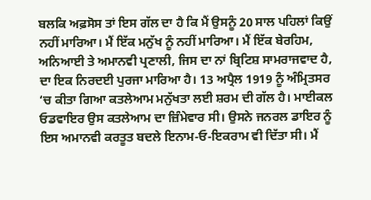ਬਲਕਿ ਅਫ਼ਸੋਸ ਤਾਂ ਇਸ ਗੱਲ ਦਾ ਹੈ ਕਿ ਮੈਂ ਉਸਨੂੰ 20 ਸਾਲ ਪਹਿਲਾਂ ਕਿਉਂ ਨਹੀਂ ਮਾਰਿਆ। ਮੈਂ ਇੱਕ ਮਨੁੱਖ ਨੂੰ ਨਹੀਂ ਮਾਰਿਆ। ਮੈਂ ਇੱਕ ਬੇਰਹਿਮ, ਅਨਿਆਈ ਤੇ ਅਮਾਨਵੀ ਪ੍ਰਣਾਲੀ, ਜਿਸ ਦਾ ਨਾਂ ਬ੍ਰਿਟਿਸ਼ ਸਾਮਰਾਜਵਾਦ ਹੈ, ਦਾ ਇਕ ਨਿਰਦਈ ਪੁਰਜਾ ਮਾਰਿਆ ਹੈ। 13 ਅਪ੍ਰੈਲ 1919 ਨੂੰ ਅੰਮ੍ਰਿਤਸਰ ‘ਚ ਕੀਤਾ ਗਿਆ ਕਤਲੇਆਮ ਮਨੁੱਖਤਾ ਲਈ ਸ਼ਰਮ ਦੀ ਗੱਲ ਹੈ। ਮਾਈਕਲ ਓਡਵਾਇਰ ਉਸ ਕਤਲੇਆਮ ਦਾ ਜ਼ਿੰਮੇਵਾਰ ਸੀ। ਉਸਨੇ ਜਨਰਲ ਡਾਇਰ ਨੂੰ ਇਸ ਅਮਾਨਵੀ ਕਰਤੂਤ ਬਦਲੇ ਇਨਾਮ-ਓ-ਇਕਰਾਮ ਵੀ ਦਿੱਤਾ ਸੀ। ਮੈਂ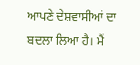ਆਪਣੇ ਦੇਸ਼ਵਾਸੀਆਂ ਦਾ ਬਦਲਾ ਲਿਆ ਹੈ। ਮੈਂ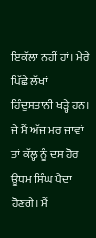ਇਕੱਲਾ ਨਹੀਂ ਹਾਂ। ਮੇਰੇ ਪਿੱਛੇ ਲੱਖਾਂ ਹਿੰਦੁਸਤਾਨੀ ਖੜ੍ਹੇ ਹਨ। ਜੇ ਮੈਂ ਅੱਜ ਮਰ ਜਾਵਾਂ ਤਾਂ ਕੱਲ੍ਹ ਨੂੰ ਦਸ ਹੋਰ ਊਧਮ ਸਿੰਘ ਪੈਦਾ ਹੋਣਗੇ। ਮੈਂ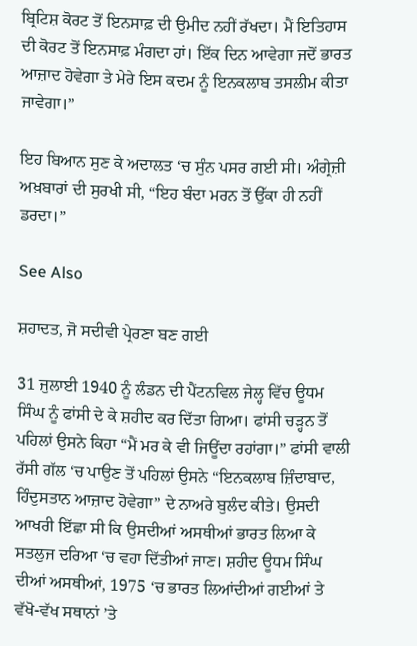ਬ੍ਰਿਟਿਸ਼ ਕੋਰਟ ਤੋਂ ਇਨਸਾਫ਼ ਦੀ ਉਮੀਦ ਨਹੀਂ ਰੱਖਦਾ। ਮੈਂ ਇਤਿਹਾਸ ਦੀ ਕੋਰਟ ਤੋਂ ਇਨਸਾਫ਼ ਮੰਗਦਾ ਹਾਂ। ਇੱਕ ਦਿਨ ਆਵੇਗਾ ਜਦੋਂ ਭਾਰਤ ਆਜ਼ਾਦ ਹੋਵੇਗਾ ਤੇ ਮੇਰੇ ਇਸ ਕਦਮ ਨੂੰ ਇਨਕਲਾਬ ਤਸਲੀਮ ਕੀਤਾ ਜਾਵੇਗਾ।”

ਇਹ ਬਿਆਨ ਸੁਣ ਕੇ ਅਦਾਲਤ ‘ਚ ਸੁੰਨ ਪਸਰ ਗਈ ਸੀ। ਅੰਗ੍ਰੇਜ਼ੀ ਅਖ਼ਬਾਰਾਂ ਦੀ ਸੁਰਖੀ ਸੀ, “ਇਹ ਬੰਦਾ ਮਰਨ ਤੋਂ ਉੱਕਾ ਹੀ ਨਹੀਂ ਡਰਦਾ।”

See Also

ਸ਼ਹਾਦਤ, ਜੋ ਸਦੀਵੀ ਪ੍ਰੇਰਣਾ ਬਣ ਗਈ

31 ਜੁਲਾਈ 1940 ਨੂੰ ਲੰਡਨ ਦੀ ਪੈਂਟਨਵਿਲ ਜੇਲ੍ਹ ਵਿੱਚ ਊਧਮ ਸਿੰਘ ਨੂੰ ਫਾਂਸੀ ਦੇ ਕੇ ਸ਼ਹੀਦ ਕਰ ਦਿੱਤਾ ਗਿਆ। ਫਾਂਸੀ ਚੜ੍ਹਨ ਤੋਂ ਪਹਿਲਾਂ ਉਸਨੇ ਕਿਹਾ “ਮੈਂ ਮਰ ਕੇ ਵੀ ਜਿਊਂਦਾ ਰਹਾਂਗਾ।” ਫਾਂਸੀ ਵਾਲੀ ਰੱਸੀ ਗੱਲ ‘ਚ ਪਾਉਣ ਤੋਂ ਪਹਿਲਾਂ ਉਸਨੇ “ਇਨਕਲਾਬ ਜ਼ਿੰਦਾਬਾਦ, ਹਿੰਦੁਸਤਾਨ ਆਜ਼ਾਦ ਹੋਵੇਗਾ” ਦੇ ਨਾਅਰੇ ਬੁਲੰਦ ਕੀਤੇ। ਉਸਦੀ ਆਖਰੀ ਇੱਛਾ ਸੀ ਕਿ ਉਸਦੀਆਂ ਅਸਥੀਆਂ ਭਾਰਤ ਲਿਆ ਕੇ ਸਤਲੁਜ ਦਰਿਆ ‘ਚ ਵਹਾ ਦਿੱਤੀਆਂ ਜਾਣ। ਸ਼ਹੀਦ ਊਧਮ ਸਿੰਘ ਦੀਆਂ ਅਸਥੀਆਂ, 1975 ‘ਚ ਭਾਰਤ ਲਿਆਂਦੀਆਂ ਗਈਆਂ ਤੇ ਵੱਖੋ-ਵੱਖ ਸਥਾਨਾਂ ’ਤੇ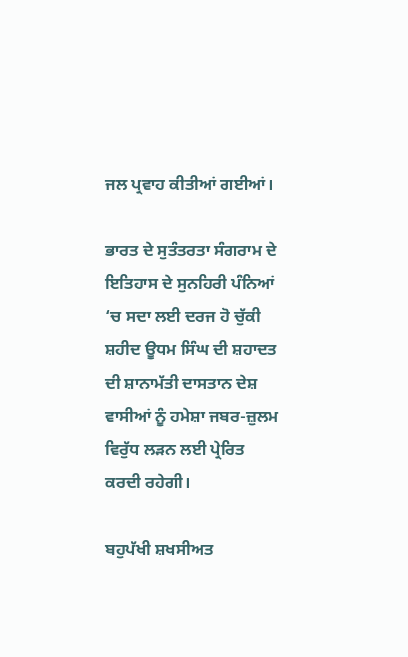ਜਲ ਪ੍ਰਵਾਹ ਕੀਤੀਆਂ ਗਈਆਂ।

ਭਾਰਤ ਦੇ ਸੁਤੰਤਰਤਾ ਸੰਗਰਾਮ ਦੇ ਇਤਿਹਾਸ ਦੇ ਸੁਨਹਿਰੀ ਪੰਨਿਆਂ ‘ਚ ਸਦਾ ਲਈ ਦਰਜ ਹੋ ਚੁੱਕੀ ਸ਼ਹੀਦ ਊਧਮ ਸਿੰਘ ਦੀ ਸ਼ਹਾਦਤ ਦੀ ਸ਼ਾਨਾਮੱਤੀ ਦਾਸਤਾਨ ਦੇਸ਼ ਵਾਸੀਆਂ ਨੂੰ ਹਮੇਸ਼ਾ ਜਬਰ-ਜ਼ੁਲਮ ਵਿਰੁੱਧ ਲੜਨ ਲਈ ਪ੍ਰੇਰਿਤ ਕਰਦੀ ਰਹੇਗੀ।

ਬਹੁਪੱਖੀ ਸ਼ਖਸੀਅਤ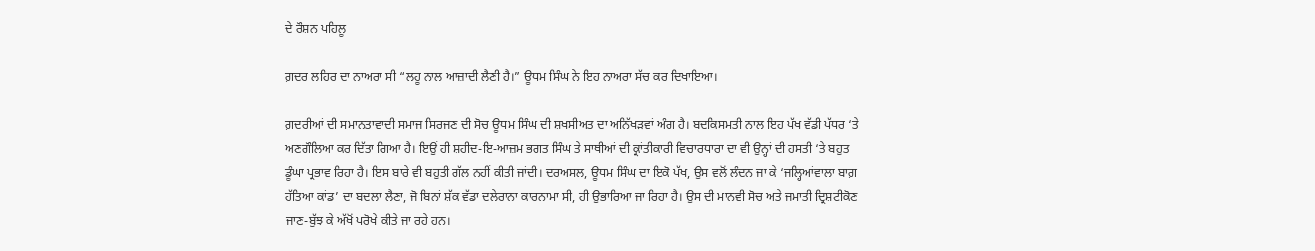ਦੇ ਰੌਸ਼ਨ ਪਹਿਲੂ

ਗ਼ਦਰ ਲਹਿਰ ਦਾ ਨਾਅਰਾ ਸੀ “ਲਹੂ ਨਾਲ ਆਜ਼ਾਦੀ ਲੈਣੀ ਹੈ।” ਊਧਮ ਸਿੰਘ ਨੇ ਇਹ ਨਾਅਰਾ ਸੱਚ ਕਰ ਦਿਖਾਇਆ।

ਗ਼ਦਰੀਆਂ ਦੀ ਸਮਾਨਤਾਵਾਦੀ ਸਮਾਜ ਸਿਰਜਣ ਦੀ ਸੋਚ ਊਧਮ ਸਿੰਘ ਦੀ ਸ਼ਖਸੀਅਤ ਦਾ ਅਨਿੱਖੜਵਾਂ ਅੰਗ ਹੈ। ਬਦਕਿਸਮਤੀ ਨਾਲ ਇਹ ਪੱਖ ਵੱਡੀ ਪੱਧਰ ‘ਤੇ ਅਣਗੌਲਿਆ ਕਰ ਦਿੱਤਾ ਗਿਆ ਹੈ। ਇਉਂ ਹੀ ਸ਼ਹੀਦ-ਇ-ਆਜ਼ਮ ਭਗਤ ਸਿੰਘ ਤੇ ਸਾਥੀਆਂ ਦੀ ਕ੍ਰਾਂਤੀਕਾਰੀ ਵਿਚਾਰਧਾਰਾ ਦਾ ਵੀ ਉਨ੍ਹਾਂ ਦੀ ਹਸਤੀ ‘ਤੇ ਬਹੁਤ ਡੂੰਘਾ ਪ੍ਰਭਾਵ ਰਿਹਾ ਹੈ। ਇਸ ਬਾਰੇ ਵੀ ਬਹੁਤੀ ਗੱਲ ਨਹੀਂ ਕੀਤੀ ਜਾਂਦੀ। ਦਰਅਸਲ, ਊਧਮ ਸਿੰਘ ਦਾ ਇਕੋ ਪੱਖ, ਉਸ ਵਲੋਂ ਲੰਦਨ ਜਾ ਕੇ ‘ਜਲ੍ਹਿਆਂਵਾਲਾ ਬਾਗ਼ ਹੱਤਿਆ ਕਾਂਡ’ ਦਾ ਬਦਲਾ ਲੈਣਾ, ਜੋ ਬਿਨਾਂ ਸ਼ੱਕ ਵੱਡਾ ਦਲੇਰਾਨਾ ਕਾਰਨਾਮਾ ਸੀ, ਹੀ ਉਭਾਰਿਆ ਜਾ ਰਿਹਾ ਹੈ। ਉਸ ਦੀ ਮਾਨਵੀ ਸੋਚ ਅਤੇ ਜਮਾਤੀ ਦ੍ਰਿਸ਼ਟੀਕੋਣ ਜਾਣ-ਬੁੱਝ ਕੇ ਅੱਖੋਂ ਪਰੋਖੇ ਕੀਤੇ ਜਾ ਰਹੇ ਹਨ।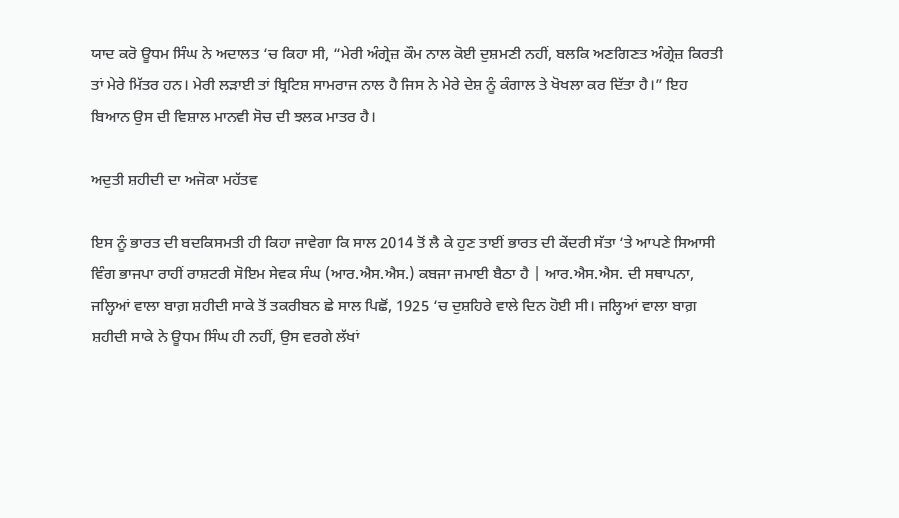ਯਾਦ ਕਰੋ ਊਧਮ ਸਿੰਘ ਨੇ ਅਦਾਲਤ ‘ਚ ਕਿਹਾ ਸੀ, “ਮੇਰੀ ਅੰਗ੍ਰੇਜ਼ ਕੌਮ ਨਾਲ ਕੋਈ ਦੁਸ਼ਮਣੀ ਨਹੀਂ, ਬਲਕਿ ਅਣਗਿਣਤ ਅੰਗ੍ਰੇਜ਼ ਕਿਰਤੀ ਤਾਂ ਮੇਰੇ ਮਿੱਤਰ ਹਨ। ਮੇਰੀ ਲੜਾਈ ਤਾਂ ਬ੍ਰਿਟਿਸ਼ ਸਾਮਰਾਜ ਨਾਲ ਹੈ ਜਿਸ ਨੇ ਮੇਰੇ ਦੇਸ਼ ਨੂੰ ਕੰਗਾਲ ਤੇ ਖੋਖਲਾ ਕਰ ਦਿੱਤਾ ਹੈ।” ਇਹ ਬਿਆਨ ਉਸ ਦੀ ਵਿਸ਼ਾਲ ਮਾਨਵੀ ਸੋਚ ਦੀ ਝਲਕ ਮਾਤਰ ਹੈ।

ਅਦੁਤੀ ਸ਼ਹੀਦੀ ਦਾ ਅਜੋਕਾ ਮਹੱਤਵ

ਇਸ ਨੂੰ ਭਾਰਤ ਦੀ ਬਦਕਿਸਮਤੀ ਹੀ ਕਿਹਾ ਜਾਵੇਗਾ ਕਿ ਸਾਲ 2014 ਤੋਂ ਲੈ ਕੇ ਹੁਣ ਤਾਈਂ ਭਾਰਤ ਦੀ ਕੇਂਦਰੀ ਸੱਤਾ ‘ਤੇ ਆਪਣੇ ਸਿਆਸੀ ਵਿੰਗ ਭਾਜਪਾ ਰਾਹੀਂ ਰਾਸ਼ਟਰੀ ਸੋਇਮ ਸੇਵਕ ਸੰਘ (ਆਰ.ਐਸ.ਐਸ.) ਕਬਜਾ ਜਮਾਈ ਬੈਠਾ ਹੈ | ਆਰ.ਐਸ.ਐਸ. ਦੀ ਸਥਾਪਨਾ, ਜਲ੍ਹਿਆਂ ਵਾਲਾ ਬਾਗ਼ ਸ਼ਹੀਦੀ ਸਾਕੇ ਤੋਂ ਤਕਰੀਬਨ ਛੇ ਸਾਲ ਪਿਛੋਂ, 1925 ‘ਚ ਦੁਸ਼ਹਿਰੇ ਵਾਲੇ ਦਿਨ ਹੋਈ ਸੀ। ਜਲ੍ਹਿਆਂ ਵਾਲਾ ਬਾਗ਼ ਸ਼ਹੀਦੀ ਸਾਕੇ ਨੇ ਊਧਮ ਸਿੰਘ ਹੀ ਨਹੀਂ, ਉਸ ਵਰਗੇ ਲੱਖਾਂ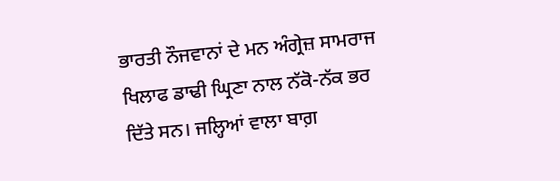ਭਾਰਤੀ ਨੌਜਵਾਨਾਂ ਦੇ ਮਨ ਅੰਗ੍ਰੇਜ਼ ਸਾਮਰਾਜ ਖਿਲਾਫ ਡਾਢੀ ਘ੍ਰਿਣਾ ਨਾਲ ਨੱਕੋ-ਨੱਕ ਭਰ ਦਿੱਤੇ ਸਨ। ਜਲ੍ਹਿਆਂ ਵਾਲਾ ਬਾਗ਼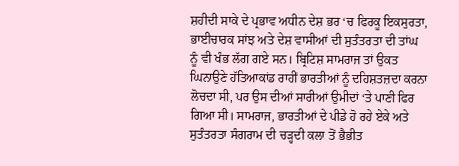ਸ਼ਹੀਦੀ ਸਾਕੇ ਦੇ ਪ੍ਰਭਾਵ ਅਧੀਨ ਦੇਸ਼ ਭਰ ‘ਚ ਫਿਰਕੂ ਇਕਸੁਰਤਾ, ਭਾਈਚਾਰਕ ਸਾਂਝ ਅਤੇ ਦੇਸ਼ ਵਾਸੀਆਂ ਦੀ ਸੁਤੰਤਰਤਾ ਦੀ ਤਾਂਘ ਨੂੰ ਵੀ ਖੰਭ ਲੱਗ ਗਏ ਸਨ। ਬ੍ਰਿਟਿਸ਼ ਸਾਮਰਾਜ ਤਾਂ ਉਕਤ ਘਿਨਾਉਣੇ ਹੱਤਿਆਕਾਂਡ ਰਾਹੀਂ ਭਾਰਤੀਆਂ ਨੂੰ ਦਹਿਸ਼ਤਜ਼ਦਾ ਕਰਨਾ ਲੋਚਦਾ ਸੀ, ਪਰ ਉਸ ਦੀਆਂ ਸਾਰੀਆਂ ਉਮੀਦਾਂ ‘ਤੇ ਪਾਣੀ ਫਿਰ ਗਿਆ ਸੀ। ਸਾਮਰਾਜ, ਭਾਰਤੀਆਂ ਦੇ ਪੀਡੇ ਹੋ ਰਹੇ ਏਕੇ ਅਤੇ ਸੁਤੰਤਰਤਾ ਸੰਗਰਾਮ ਦੀ ਚੜ੍ਹਦੀ ਕਲਾ ਤੋਂ ਭੈਭੀਤ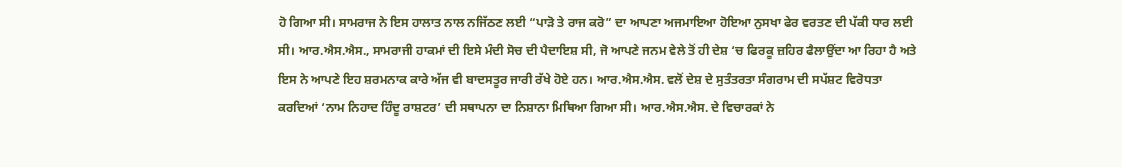ਹੋ ਗਿਆ ਸੀ। ਸਾਮਰਾਜ ਨੇ ਇਸ ਹਾਲਾਤ ਨਾਲ ਨਜਿੱਠਣ ਲਈ “ਪਾੜੋ ਤੇ ਰਾਜ ਕਰੋ” ਦਾ ਆਪਣਾ ਅਜਮਾਇਆ ਹੋਇਆ ਨੁਸਖਾ ਫੇਰ ਵਰਤਣ ਦੀ ਪੱਕੀ ਧਾਰ ਲਈ ਸੀ। ਆਰ.ਐਸ.ਐਸ., ਸਾਮਰਾਜੀ ਹਾਕਮਾਂ ਦੀ ਇਸੇ ਮੰਦੀ ਸੋਚ ਦੀ ਪੈਦਾਇਸ਼ ਸੀ, ਜੋ ਆਪਣੇ ਜਨਮ ਵੇਲੇ ਤੋਂ ਹੀ ਦੇਸ਼ ‘ਚ ਫਿਰਕੂ ਜ਼ਹਿਰ ਫੈਲਾਉਂਦਾ ਆ ਰਿਹਾ ਹੈ ਅਤੇ ਇਸ ਨੇ ਆਪਣੇ ਇਹ ਸ਼ਰਮਨਾਕ ਕਾਰੇ ਅੱਜ ਵੀ ਬਾਦਸਤੂਰ ਜਾਰੀ ਰੱਖੇ ਹੋਏ ਹਨ। ਆਰ.ਐਸ.ਐਸ. ਵਲੋਂ ਦੇਸ਼ ਦੇ ਸੁਤੰਤਰਤਾ ਸੰਗਰਾਮ ਦੀ ਸਪੱਸ਼ਟ ਵਿਰੋਧਤਾ ਕਰਦਿਆਂ ‘ਨਾਮ ਨਿਹਾਦ ਹਿੰਦੂ ਰਾਸ਼ਟਰ’ ਦੀ ਸਥਾਪਨਾ ਦਾ ਨਿਸ਼ਾਨਾ ਮਿਥਿਆ ਗਿਆ ਸੀ। ਆਰ.ਐਸ.ਐਸ. ਦੇ ਵਿਚਾਰਕਾਂ ਨੇ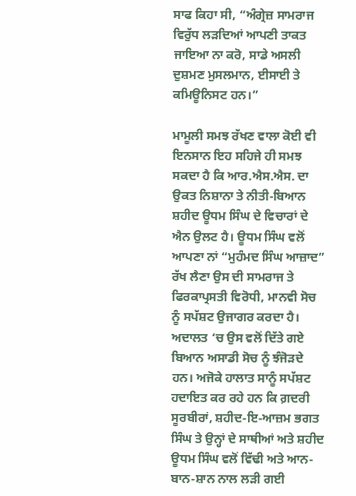ਸਾਫ ਕਿਹਾ ਸੀ, “ਅੰਗ੍ਰੇਜ਼ ਸਾਮਰਾਜ ਵਿਰੁੱਧ ਲੜਦਿਆਂ ਆਪਣੀ ਤਾਕਤ ਜਾਇਆ ਨਾ ਕਰੋ, ਸਾਡੇ ਅਸਲੀ ਦੁਸ਼ਮਣ ਮੁਸਲਮਾਨ, ਈਸਾਈ ਤੇ ਕਮਿਊਨਿਸਟ ਹਨ।”

ਮਾਮੂਲੀ ਸਮਝ ਰੱਖਣ ਵਾਲਾ ਕੋਈ ਵੀ ਇਨਸਾਨ ਇਹ ਸਹਿਜੇ ਹੀ ਸਮਝ ਸਕਦਾ ਹੈ ਕਿ ਆਰ.ਐਸ.ਐਸ. ਦਾ ਉਕਤ ਨਿਸ਼ਾਨਾ ਤੇ ਨੀਤੀ-ਬਿਆਨ ਸ਼ਹੀਦ ਊਧਮ ਸਿੰਘ ਦੇ ਵਿਚਾਰਾਂ ਦੇ ਐਨ ਉਲਟ ਹੈ। ਊਧਮ ਸਿੰਘ ਵਲੋਂ ਆਪਣਾ ਨਾਂ “ਮੁਹੰਮਦ ਸਿੰਘ ਆਜ਼ਾਦ” ਰੱਖ ਲੈਣਾ ਉਸ ਦੀ ਸਾਮਰਾਜ ਤੇ ਫਿਰਕਾਪ੍ਰਸਤੀ ਵਿਰੋਧੀ, ਮਾਨਵੀ ਸੋਚ ਨੂੰ ਸਪੱਸ਼ਟ ਉਜਾਗਰ ਕਰਦਾ ਹੈ। ਅਦਾਲਤ ‘ਚ ਉਸ ਵਲੋਂ ਦਿੱਤੇ ਗਏ ਬਿਆਨ ਅਸਾਡੀ ਸੋਚ ਨੂੰ ਝੰਜੋੜਦੇ ਹਨ। ਅਜੋਕੇ ਹਾਲਾਤ ਸਾਨੂੰ ਸਪੱਸ਼ਟ ਹਦਾਇਤ ਕਰ ਰਹੇ ਹਨ ਕਿ ਗ਼ਦਰੀ ਸੂਰਬੀਰਾਂ, ਸ਼ਹੀਦ-ਇ-ਆਜ਼ਮ ਭਗਤ ਸਿੰਘ ਤੇ ਉਨ੍ਹਾਂ ਦੇ ਸਾਥੀਆਂ ਅਤੇ ਸ਼ਹੀਦ ਊਧਮ ਸਿੰਘ ਵਲੋਂ ਵਿੱਢੀ ਅਤੇ ਆਨ- ਬਾਨ-ਸ਼ਾਨ ਨਾਲ ਲੜੀ ਗਈ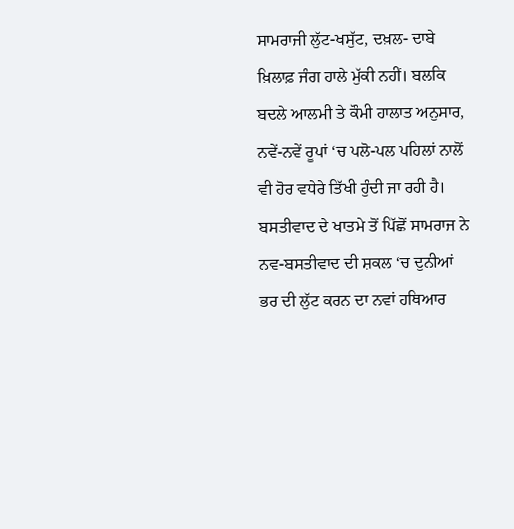ਸਾਮਰਾਜੀ ਲੁੱਟ-ਖਸੁੱਟ, ਦਖ਼ਲ- ਦਾਬੇ ਖ਼ਿਲਾਫ਼ ਜੰਗ ਹਾਲੇ ਮੁੱਕੀ ਨਹੀਂ। ਬਲਕਿ ਬਦਲੇ ਆਲਮੀ ਤੇ ਕੌਮੀ ਹਾਲਾਤ ਅਨੁਸਾਰ, ਨਵੇਂ-ਨਵੇਂ ਰੂਪਾਂ ‘ਚ ਪਲੋ-ਪਲ ਪਹਿਲਾਂ ਨਾਲੋਂ ਵੀ ਹੋਰ ਵਧੇਰੇ ਤਿੱਖੀ ਹੁੰਦੀ ਜਾ ਰਹੀ ਹੈ। ਬਸਤੀਵਾਦ ਦੇ ਖਾਤਮੇ ਤੋਂ ਪਿੱਛੋਂ ਸਾਮਰਾਜ ਨੇ ਨਵ-ਬਸਤੀਵਾਦ ਦੀ ਸ਼ਕਲ ‘ਚ ਦੁਨੀਆਂ ਭਰ ਦੀ ਲੁੱਟ ਕਰਨ ਦਾ ਨਵਾਂ ਹਥਿਆਰ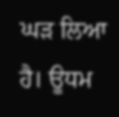ਘੜ ਲਿਆ ਹੈ। ਊਧਮ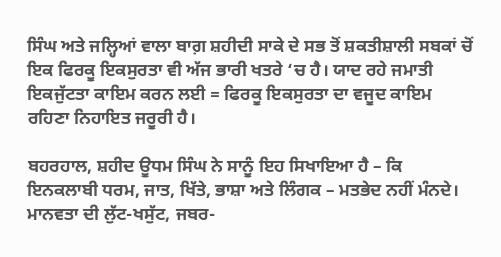ਸਿੰਘ ਅਤੇ ਜਲ੍ਹਿਆਂ ਵਾਲਾ ਬਾਗ਼ ਸ਼ਹੀਦੀ ਸਾਕੇ ਦੇ ਸਭ ਤੋਂ ਸ਼ਕਤੀਸ਼ਾਲੀ ਸਬਕਾਂ ਚੋਂ ਇਕ ਫਿਰਕੂ ਇਕਸੁਰਤਾ ਵੀ ਅੱਜ ਭਾਰੀ ਖਤਰੇ ‘ਚ ਹੈ। ਯਾਦ ਰਹੇ ਜਮਾਤੀ ਇਕਜੁੱਟਤਾ ਕਾਇਮ ਕਰਨ ਲਈ = ਫਿਰਕੂ ਇਕਸੁਰਤਾ ਦਾ ਵਜੂਦ ਕਾਇਮ ਰਹਿਣਾ ਨਿਹਾਇਤ ਜਰੂਰੀ ਹੈ।

ਬਹਰਹਾਲ, ਸ਼ਹੀਦ ਊਧਮ ਸਿੰਘ ਨੇ ਸਾਨੂੰ ਇਹ ਸਿਖਾਇਆ ਹੈ – ਕਿ ਇਨਕਲਾਬੀ ਧਰਮ, ਜਾਤ, ਖਿੱਤੇ, ਭਾਸ਼ਾ ਅਤੇ ਲਿੰਗਕ – ਮਤਭੇਦ ਨਹੀਂ ਮੰਨਦੇ। ਮਾਨਵਤਾ ਦੀ ਲੁੱਟ-ਖਸੁੱਟ, ਜਬਰ-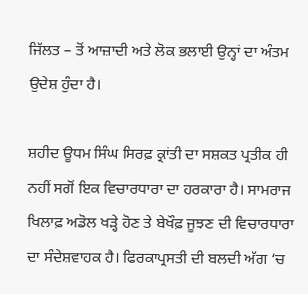ਜਿੱਲਤ – ਤੋਂ ਆਜ਼ਾਦੀ ਅਤੇ ਲੋਕ ਭਲਾਈ ਉਨ੍ਹਾਂ ਦਾ ਅੰਤਮ ਉਦੇਸ਼ ਹੁੰਦਾ ਹੈ।

ਸ਼ਹੀਦ ਊਧਮ ਸਿੰਘ ਸਿਰਫ਼ ਕ੍ਰਾਂਤੀ ਦਾ ਸਸ਼ਕਤ ਪ੍ਰਤੀਕ ਹੀ ਨਹੀਂ ਸਗੋਂ ਇਕ ਵਿਚਾਰਧਾਰਾ ਦਾ ਹਰਕਾਰਾ ਹੈ। ਸਾਮਰਾਜ ਖਿਲਾਫ਼ ਅਡੋਲ ਖੜ੍ਹੇ ਹੋਣ ਤੇ ਬੇਖੌਫ਼ ਜੂਝਣ ਦੀ ਵਿਚਾਰਧਾਰਾ ਦਾ ਸੰਦੇਸ਼ਵਾਹਕ ਹੈ। ਫਿਰਕਾਪ੍ਰਸਤੀ ਦੀ ਬਲਦੀ ਅੱਗ ‘ਚ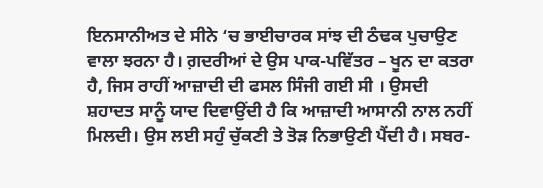ਇਨਸਾਨੀਅਤ ਦੇ ਸੀਨੇ ‘ਚ ਭਾਈਚਾਰਕ ਸਾਂਝ ਦੀ ਠੰਢਕ ਪੁਚਾਉਣ ਵਾਲਾ ਝਰਨਾ ਹੈ। ਗ਼ਦਰੀਆਂ ਦੇ ਉਸ ਪਾਕ-ਪਵਿੱਤਰ – ਖੂਨ ਦਾ ਕਤਰਾ ਹੈ, ਜਿਸ ਰਾਹੀਂ ਆਜ਼ਾਦੀ ਦੀ ਫਸਲ ਸਿੰਜੀ ਗਈ ਸੀ । ਉਸਦੀ ਸ਼ਹਾਦਤ ਸਾਨੂੰ ਯਾਦ ਦਿਵਾਉਂਦੀ ਹੈ ਕਿ ਆਜ਼ਾਦੀ ਆਸਾਨੀ ਨਾਲ ਨਹੀਂ ਮਿਲਦੀ। ਉਸ ਲਈ ਸਹੁੰ ਚੁੱਕਣੀ ਤੇ ਤੋੜ ਨਿਭਾਉਣੀ ਪੈਂਦੀ ਹੈ। ਸਬਰ-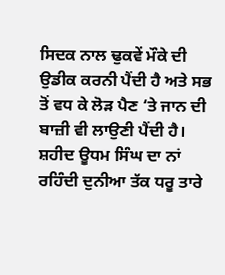ਸਿਦਕ ਨਾਲ ਢੁਕਵੇਂ ਮੌਕੇ ਦੀ ਉਡੀਕ ਕਰਨੀ ਪੈਂਦੀ ਹੈ ਅਤੇ ਸਭ ਤੋਂ ਵਧ ਕੇ ਲੋੜ ਪੈਣ ‘ਤੇ ਜਾਨ ਦੀ ਬਾਜ਼ੀ ਵੀ ਲਾਉਣੀ ਪੈਂਦੀ ਹੈ। ਸ਼ਹੀਦ ਊਧਮ ਸਿੰਘ ਦਾ ਨਾਂ ਰਹਿੰਦੀ ਦੁਨੀਆ ਤੱਕ ਧਰੂ ਤਾਰੇ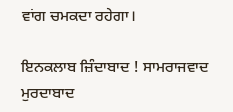ਵਾਂਗ ਚਮਕਦਾ ਰਹੇਗਾ।

ਇਨਕਲਾਬ ਜ਼ਿੰਦਾਬਾਦ ! ਸਾਮਰਾਜਵਾਦ ਮੁਰਦਾਬਾਦ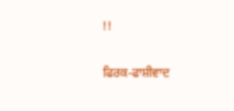!!

ਫਿਰਕ-ਫਾਸ਼ੀਵਾਦ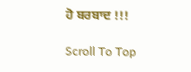ਹੋ ਬਰਬਾਦ !!!

Scroll To Top